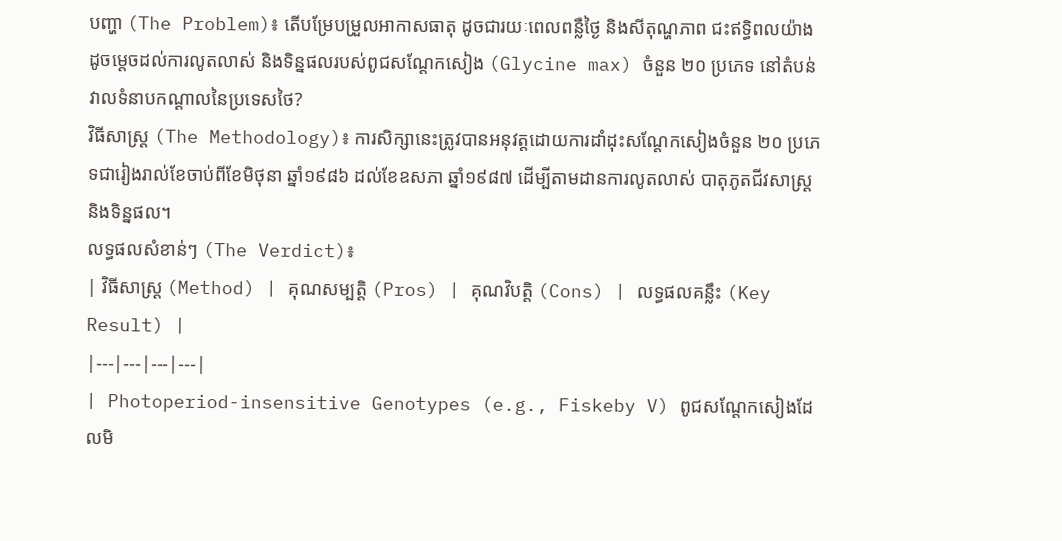បញ្ហា (The Problem)៖ តើបម្រែបម្រួលអាកាសធាតុ ដូចជារយៈពេលពន្លឺថ្ងៃ និងសីតុណ្ហភាព ជះឥទ្ធិពលយ៉ាងដូចម្តេចដល់ការលូតលាស់ និងទិន្នផលរបស់ពូជសណ្តែកសៀង (Glycine max) ចំនួន ២០ ប្រភេទ នៅតំបន់វាលទំនាបកណ្តាលនៃប្រទេសថៃ?
វិធីសាស្ត្រ (The Methodology)៖ ការសិក្សានេះត្រូវបានអនុវត្តដោយការដាំដុះសណ្តែកសៀងចំនួន ២០ ប្រភេទជារៀងរាល់ខែចាប់ពីខែមិថុនា ឆ្នាំ១៩៨៦ ដល់ខែឧសភា ឆ្នាំ១៩៨៧ ដើម្បីតាមដានការលូតលាស់ បាតុភូតជីវសាស្ត្រ និងទិន្នផល។
លទ្ធផលសំខាន់ៗ (The Verdict)៖
| វិធីសាស្ត្រ (Method) | គុណសម្បត្តិ (Pros) | គុណវិបត្តិ (Cons) | លទ្ធផលគន្លឹះ (Key Result) |
|---|---|---|---|
| Photoperiod-insensitive Genotypes (e.g., Fiskeby V) ពូជសណ្តែកសៀងដែលមិ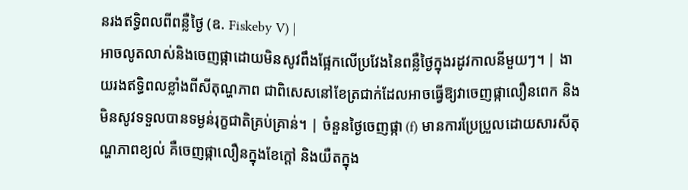នរងឥទ្ធិពលពីពន្លឺថ្ងៃ (ឧ. Fiskeby V) |
អាចលូតលាស់និងចេញផ្កាដោយមិនសូវពឹងផ្អែកលើប្រវែងនៃពន្លឺថ្ងៃក្នុងរដូវកាលនីមួយៗ។ | ងាយរងឥទ្ធិពលខ្លាំងពីសីតុណ្ហភាព ជាពិសេសនៅខែត្រជាក់ដែលអាចធ្វើឱ្យវាចេញផ្កាលឿនពេក និងមិនសូវទទួលបានទម្ងន់រុក្ខជាតិគ្រប់គ្រាន់។ | ចំនួនថ្ងៃចេញផ្កា (f) មានការប្រែប្រួលដោយសារសីតុណ្ហភាពខ្យល់ គឺចេញផ្កាលឿនក្នុងខែក្តៅ និងយឺតក្នុង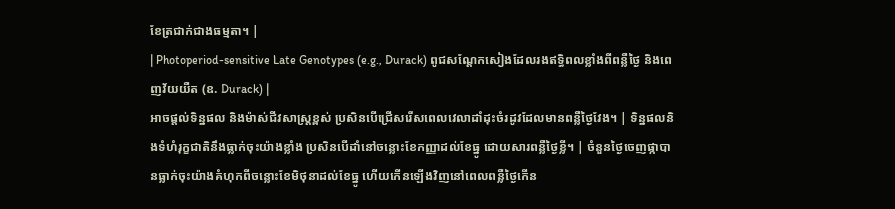ខែត្រជាក់ជាងធម្មតា។ |
| Photoperiod-sensitive Late Genotypes (e.g., Durack) ពូជសណ្តែកសៀងដែលរងឥទ្ធិពលខ្លាំងពីពន្លឺថ្ងៃ និងពេញវ័យយឺត (ឧ. Durack) |
អាចផ្តល់ទិន្នផល និងម៉ាស់ជីវសាស្ត្រខ្ពស់ ប្រសិនបើជ្រើសរើសពេលវេលាដាំដុះចំរដូវដែលមានពន្លឺថ្ងៃវែង។ | ទិន្នផលនិងទំហំរុក្ខជាតិនឹងធ្លាក់ចុះយ៉ាងខ្លាំង ប្រសិនបើដាំនៅចន្លោះខែកញ្ញាដល់ខែធ្នូ ដោយសារពន្លឺថ្ងៃខ្លី។ | ចំនួនថ្ងៃចេញផ្កាបានធ្លាក់ចុះយ៉ាងគំហុកពីចន្លោះខែមិថុនាដល់ខែធ្នូ ហើយកើនឡើងវិញនៅពេលពន្លឺថ្ងៃកើន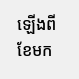ឡើងពីខែមក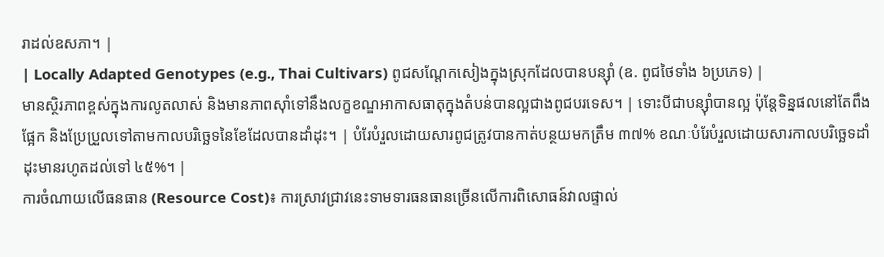រាដល់ឧសភា។ |
| Locally Adapted Genotypes (e.g., Thai Cultivars) ពូជសណ្តែកសៀងក្នុងស្រុកដែលបានបន្ស៊ាំ (ឧ. ពូជថៃទាំង ៦ប្រភេទ) |
មានស្ថិរភាពខ្ពស់ក្នុងការលូតលាស់ និងមានភាពស៊ាំទៅនឹងលក្ខខណ្ឌអាកាសធាតុក្នុងតំបន់បានល្អជាងពូជបរទេស។ | ទោះបីជាបន្ស៊ាំបានល្អ ប៉ុន្តែទិន្នផលនៅតែពឹងផ្អែក និងប្រែប្រួលទៅតាមកាលបរិច្ឆេទនៃខែដែលបានដាំដុះ។ | បំរែបំរួលដោយសារពូជត្រូវបានកាត់បន្ថយមកត្រឹម ៣៧% ខណៈបំរែបំរួលដោយសារកាលបរិច្ឆេទដាំដុះមានរហូតដល់ទៅ ៤៥%។ |
ការចំណាយលើធនធាន (Resource Cost)៖ ការស្រាវជ្រាវនេះទាមទារធនធានច្រើនលើការពិសោធន៍វាលផ្ទាល់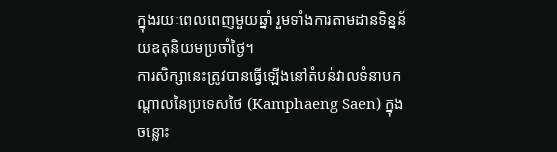ក្នុងរយៈពេលពេញមួយឆ្នាំ រួមទាំងការតាមដានទិន្នន័យឧតុនិយមប្រចាំថ្ងៃ។
ការសិក្សានេះត្រូវបានធ្វើឡើងនៅតំបន់វាលទំនាបកណ្តាលនៃប្រទេសថៃ (Kamphaeng Saen) ក្នុងចន្លោះ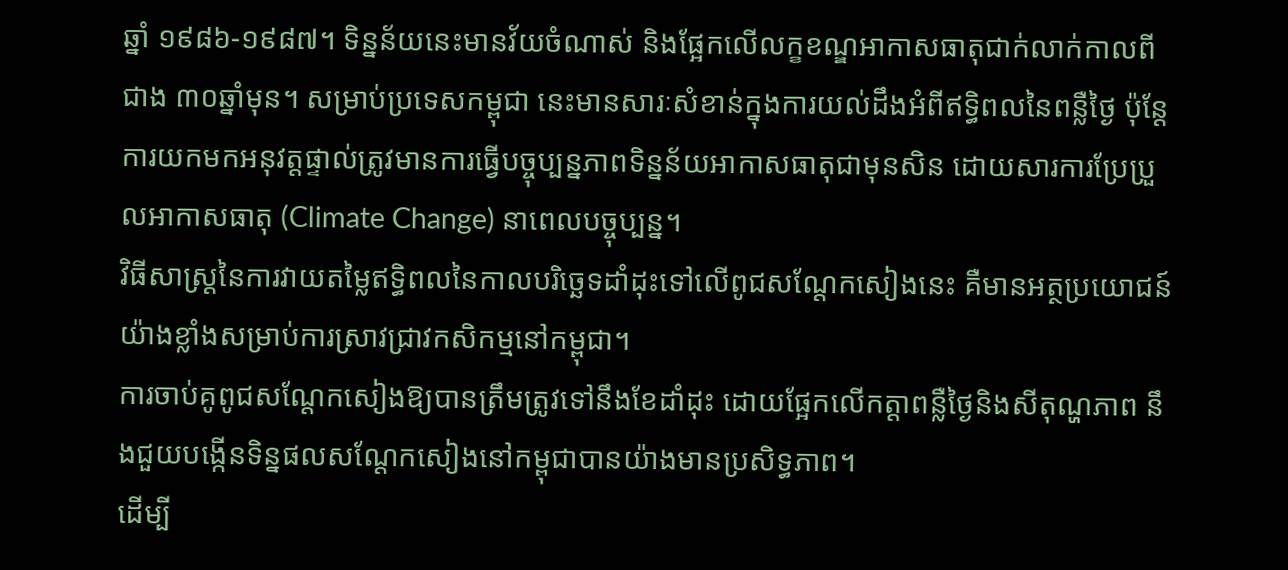ឆ្នាំ ១៩៨៦-១៩៨៧។ ទិន្នន័យនេះមានវ័យចំណាស់ និងផ្អែកលើលក្ខខណ្ឌអាកាសធាតុជាក់លាក់កាលពីជាង ៣០ឆ្នាំមុន។ សម្រាប់ប្រទេសកម្ពុជា នេះមានសារៈសំខាន់ក្នុងការយល់ដឹងអំពីឥទ្ធិពលនៃពន្លឺថ្ងៃ ប៉ុន្តែការយកមកអនុវត្តផ្ទាល់ត្រូវមានការធ្វើបច្ចុប្បន្នភាពទិន្នន័យអាកាសធាតុជាមុនសិន ដោយសារការប្រែប្រួលអាកាសធាតុ (Climate Change) នាពេលបច្ចុប្បន្ន។
វិធីសាស្ត្រនៃការវាយតម្លៃឥទ្ធិពលនៃកាលបរិច្ឆេទដាំដុះទៅលើពូជសណ្តែកសៀងនេះ គឺមានអត្ថប្រយោជន៍យ៉ាងខ្លាំងសម្រាប់ការស្រាវជ្រាវកសិកម្មនៅកម្ពុជា។
ការចាប់គូពូជសណ្តែកសៀងឱ្យបានត្រឹមត្រូវទៅនឹងខែដាំដុះ ដោយផ្អែកលើកត្តាពន្លឺថ្ងៃនិងសីតុណ្ហភាព នឹងជួយបង្កើនទិន្នផលសណ្តែកសៀងនៅកម្ពុជាបានយ៉ាងមានប្រសិទ្ធភាព។
ដើម្បី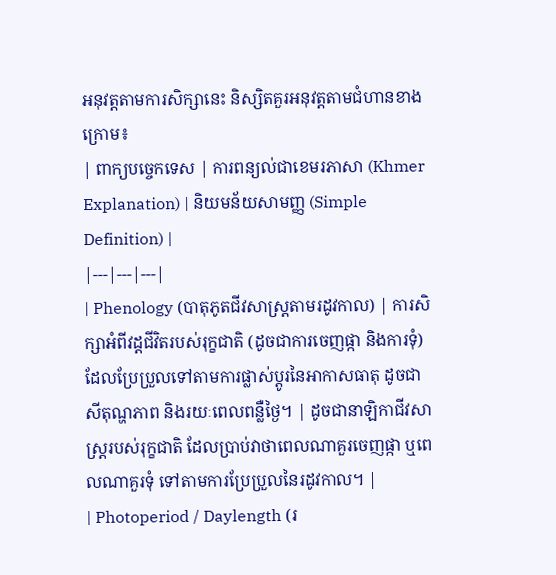អនុវត្តតាមការសិក្សានេះ និស្សិតគួរអនុវត្តតាមជំហានខាងក្រោម៖
| ពាក្យបច្ចេកទេស | ការពន្យល់ជាខេមរភាសា (Khmer Explanation) | និយមន័យសាមញ្ញ (Simple Definition) |
|---|---|---|
| Phenology (បាតុភូតជីវសាស្ត្រតាមរដូវកាល) | ការសិក្សាអំពីវដ្តជីវិតរបស់រុក្ខជាតិ (ដូចជាការចេញផ្កា និងការទុំ) ដែលប្រែប្រួលទៅតាមការផ្លាស់ប្តូរនៃអាកាសធាតុ ដូចជាសីតុណ្ហភាព និងរយៈពេលពន្លឺថ្ងៃ។ | ដូចជានាឡិកាជីវសាស្ត្ររបស់រុក្ខជាតិ ដែលប្រាប់វាថាពេលណាគួរចេញផ្កា ឬពេលណាគួរទុំ ទៅតាមការប្រែប្រួលនៃរដូវកាល។ |
| Photoperiod / Daylength (រ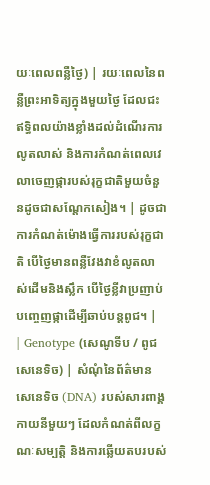យៈពេលពន្លឺថ្ងៃ) | រយៈពេលនៃពន្លឺព្រះអាទិត្យក្នុងមួយថ្ងៃ ដែលជះឥទ្ធិពលយ៉ាងខ្លាំងដល់ដំណើរការលូតលាស់ និងការកំណត់ពេលវេលាចេញផ្ការបស់រុក្ខជាតិមួយចំនួនដូចជាសណ្តែកសៀង។ | ដូចជាការកំណត់ម៉ោងធ្វើការរបស់រុក្ខជាតិ បើថ្ងៃមានពន្លឺវែងវាខំលូតលាស់ដើមនិងស្លឹក បើថ្ងៃខ្លីវាប្រញាប់បញ្ចេញផ្កាដើម្បីឆាប់បន្តពូជ។ |
| Genotype (សេណូទីប / ពូជសេនេទិច) | សំណុំនៃព័ត៌មានសេនេទិច (DNA) របស់សារពាង្គកាយនីមួយៗ ដែលកំណត់ពីលក្ខណៈសម្បត្តិ និងការឆ្លើយតបរបស់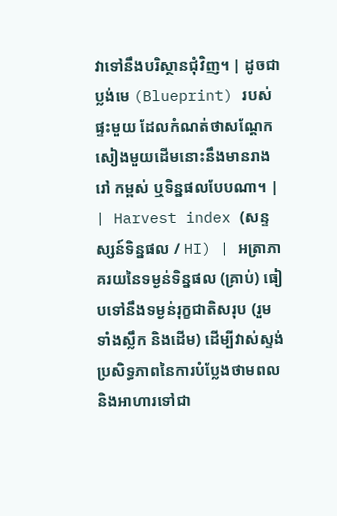វាទៅនឹងបរិស្ថានជុំវិញ។ | ដូចជាប្លង់មេ (Blueprint) របស់ផ្ទះមួយ ដែលកំណត់ថាសណ្តែកសៀងមួយដើមនោះនឹងមានរាងរៅ កម្ពស់ ឬទិន្នផលបែបណា។ |
| Harvest index (សន្ទស្សន៍ទិន្នផល / HI) | អត្រាភាគរយនៃទម្ងន់ទិន្នផល (គ្រាប់) ធៀបទៅនឹងទម្ងន់រុក្ខជាតិសរុប (រួមទាំងស្លឹក និងដើម) ដើម្បីវាស់ស្ទង់ប្រសិទ្ធភាពនៃការបំប្លែងថាមពលនិងអាហារទៅជា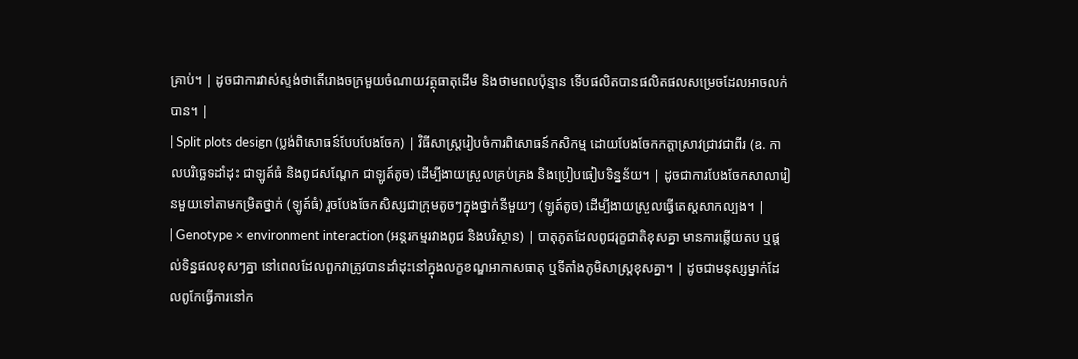គ្រាប់។ | ដូចជាការវាស់ស្ទង់ថាតើរោងចក្រមួយចំណាយវត្ថុធាតុដើម និងថាមពលប៉ុន្មាន ទើបផលិតបានផលិតផលសម្រេចដែលអាចលក់បាន។ |
| Split plots design (ប្លង់ពិសោធន៍បែបបែងចែក) | វិធីសាស្ត្ររៀបចំការពិសោធន៍កសិកម្ម ដោយបែងចែកកត្តាស្រាវជ្រាវជាពីរ (ឧ. កាលបរិច្ឆេទដាំដុះ ជាឡូត៍ធំ និងពូជសណ្តែក ជាឡូត៍តូច) ដើម្បីងាយស្រួលគ្រប់គ្រង និងប្រៀបធៀបទិន្នន័យ។ | ដូចជាការបែងចែកសាលារៀនមួយទៅតាមកម្រិតថ្នាក់ (ឡូត៍ធំ) រួចបែងចែកសិស្សជាក្រុមតូចៗក្នុងថ្នាក់នីមួយៗ (ឡូត៍តូច) ដើម្បីងាយស្រួលធ្វើតេស្តសាកល្បង។ |
| Genotype × environment interaction (អន្តរកម្មរវាងពូជ និងបរិស្ថាន) | បាតុភូតដែលពូជរុក្ខជាតិខុសគ្នា មានការឆ្លើយតប ឬផ្តល់ទិន្នផលខុសៗគ្នា នៅពេលដែលពួកវាត្រូវបានដាំដុះនៅក្នុងលក្ខខណ្ឌអាកាសធាតុ ឬទីតាំងភូមិសាស្ត្រខុសគ្នា។ | ដូចជាមនុស្សម្នាក់ដែលពូកែធ្វើការនៅក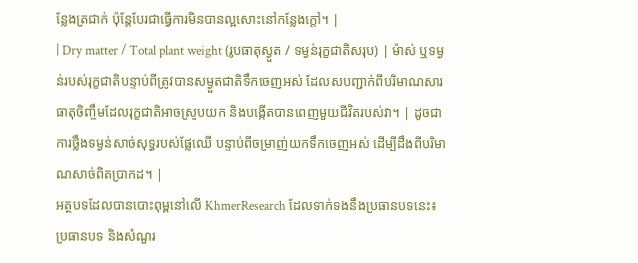ន្លែងត្រជាក់ ប៉ុន្តែបែរជាធ្វើការមិនបានល្អសោះនៅកន្លែងក្តៅ។ |
| Dry matter / Total plant weight (រូបធាតុស្ងួត / ទម្ងន់រុក្ខជាតិសរុប) | ម៉ាស់ ឬទម្ងន់របស់រុក្ខជាតិបន្ទាប់ពីត្រូវបានសម្ងួតជាតិទឹកចេញអស់ ដែលសបញ្ជាក់ពីបរិមាណសារធាតុចិញ្ចឹមដែលរុក្ខជាតិអាចស្រូបយក និងបង្កើតបានពេញមួយជីវិតរបស់វា។ | ដូចជាការថ្លឹងទម្ងន់សាច់សុទ្ធរបស់ផ្លែឈើ បន្ទាប់ពីចម្រាញ់យកទឹកចេញអស់ ដើម្បីដឹងពីបរិមាណសាច់ពិតប្រាកដ។ |
អត្ថបទដែលបានបោះពុម្ពនៅលើ KhmerResearch ដែលទាក់ទងនឹងប្រធានបទនេះ៖
ប្រធានបទ និងសំណួរ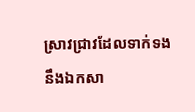ស្រាវជ្រាវដែលទាក់ទងនឹងឯកសា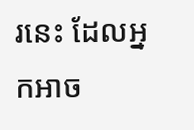រនេះ ដែលអ្នកអាច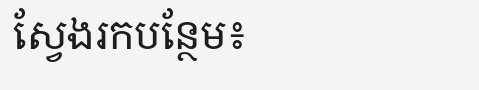ស្វែងរកបន្ថែម៖